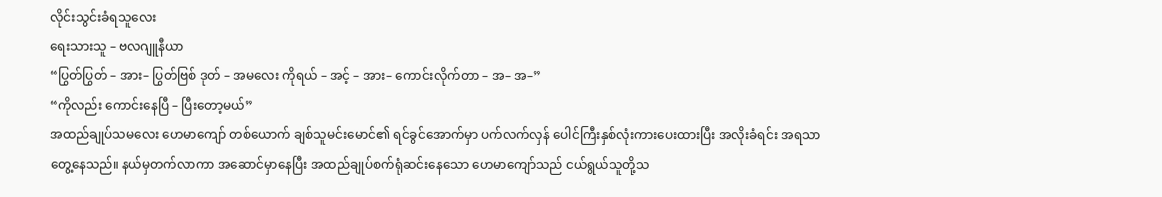လိုင်းသွင်းခံရသူလေး
ရေးသားသူ – ဗလဂျူနီယာ
“ပြွတ်ပြွတ် – အား– ပြွတ်ဗြစ် ဒုတ် – အမလေး ကိုရယ် – အင့် – အား– ကောင်းလိုက်တာ – အ– အ–”
“ကိုလည်း ကောင်းနေပြီ – ပြီးတော့မယ်”
အထည်ချုပ်သမလေး ဟေမာကျော် တစ်ယောက် ချစ်သူမင်းမောင်၏ ရင်ခွင်အောက်မှာ ပက်လက်လှန် ပေါင်ကြီးနှစ်လုံးကားပေးထားပြီး အလိုးခံရင်း အရသာ တွေ့နေသည်။ နယ်မှတက်လာကာ အဆောင်မှာနေပြီး အထည်ချုပ်စက်ရုံဆင်းနေသော ဟေမာကျော်သည် ငယ်ရွယ်သူတို့သ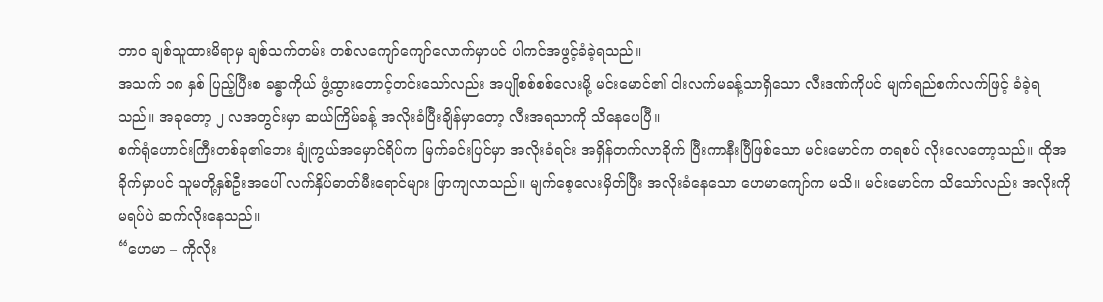ဘာဝ ချစ်သူထားမိရာမှ ချစ်သက်တမ်း တစ်လကျော်ကျော်လောက်မှာပင် ပါကင်အဖွင့်ခံခဲ့ရသည်။
အသက် ၁၈ နှစ် ပြည့်ပြီးစ ခန္ဓာကိုယ် ဖွံ့ထွားတောင့်တင်းသော်လည်း အပျိုစစ်စစ်လေးမို့ မင်းမောင်၏ ငါးလက်မခန့်သာရှိသော လီးဒဏ်ကိုပင် မျက်ရည်စက်လက်ဖြင့် ခံခဲ့ရသည်။ အခုတော့ ၂ လအတွင်းမှာ ဆယ်ကြိမ်ခန့် အလိုးခံပြီးချိန်မှာတော့ လီးအရသာကို သိနေပေပြီ။
စက်ရုံဟောင်းကြီးတစ်ခု၏ဘေး ချုံကွယ်အမှောင်ရိပ်က မြက်ခင်းပြင်မှာ အလိုးခံရင်း အရှိန်တက်လာခိုက် ပြီးကာနီးပြီဖြစ်သော မင်းမောင်က တရစပ် လိုးလေတော့သည်။ ထိုအခိုက်မှာပင် သူမတို့နှစ်ဦးအပေါ် လက်နှိပ်ဓာတ်မီးရောင်များ ဖြာကျလာသည်။ မျက်စေ့လေးမှိတ်ပြီး အလိုးခံနေသော ဟေမာကျော်က မသိ။ မင်းမောင်က သိသော်လည်း အလိုးကိုမရပ်ပဲ ဆက်လိုးနေသည်။
“ဟေမာ – ကိုလိုး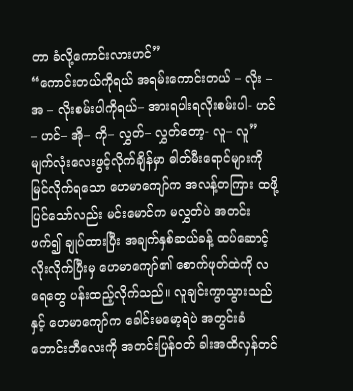တာ ခံလို့ကောင်းလားဟင်”
“ကောင်းတယ်ကိုရယ် အရမ်းကောင်းတယ် – လိုး – အ – လိုးစမ်းပါကိုရယ်– အားရပါးရလိုးစမ်းပါ- ဟင်– ဟင်– အို– ကို– လွှတ်– လွှတ်တော့- လူ– လူ”
မျက်လုံးလေးဖွင့်လိုက်ချိန်မှာ ဓါတ်မီးရောင်များကို မြင်လိုက်ရသော ဟေမာကျော်က အလန့်တကြား ထဖို့ပြင်သော်လည်း မင်းမောင်က မလွှတ်ပဲ အတင်းဖက်၍ ချုပ်ထားပြီး အချက်နှစ်ဆယ်ခန့် ထပ်ဆောင့်လိုးလိုက်ပြီးမှ ဟေမာကျော်၏ စောက်ဖုတ်ထဲကို လရေတွေ ပန်းထည့်လိုက်သည်။ လူချင်းကွာသွားသည်နှင့် ဟေမာကျော်က ခေါင်းမမော့ရဲပဲ အတွင်းခံဘောင်းဘီလေးကို အတင်းပြန်ဝတ် ခါးအထိလှန်တင်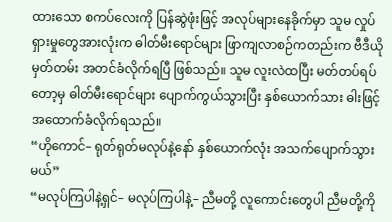ထားသော စကပ်လေးကို ပြန်ဆွဲဖုံးဖြင့် အလုပ်များနေခိုက်မှာ သူမ လှုပ်ရှားမှုတွေအားလုံးက ဓါတ်မီးရောင်များ ဖြာကျလာစဉ်ကတည်းက ဗီဒီယိုမှတ်တမ်း အတင်ခံလိုက်ရပြီ ဖြစ်သည်။ သူမ လူးလဲထပြီး မတ်တပ်ရပ်တော့မှ ဓါတ်မီးရောင်များ ပျောက်ကွယ်သွားပြီး နှစ်ယောက်သား ဓါးဖြင့် အထောက်ခံလိုက်ရသည်။
“ဟိုကောင်– ရုတ်ရုတ်မလုပ်နဲ့နော် နှစ်ယောက်လုံး အသက်ပျောက်သွားမယ်”
“မလုပ်ကြပါနဲ့ရှင်– မလုပ်ကြပါနဲ့– ညီမတို့ လူကောင်းတွေပါ ညီမတို့ကို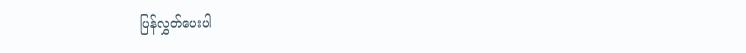ပြန်လွှတ်ပေးပါ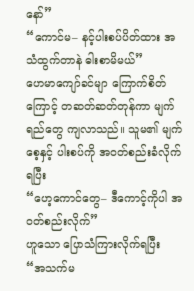နော်”
“ကောင်မ– နင့်ပါးစပ်ပိတ်ထား အသံထွက်တာနဲ ဓါးစာမိမယ်”
ဟေမာကျော်ခင်မျာ ကြောက်စိတ်ကြောင့် တဆတ်ဆတ်တုန်ကာ မျက်ရည်တွေ ကျလာသည်။ သူမ၏ မျက်စေ့နှင့် ပါးစပ်ကို အဝတ်စည်းခံလိုက်ရပြီး
“ဟေ့ကောင်တွေ– ဒီကောင့်ကိုပါ အဝတ်စည်းလိုက်”
ဟူသော ပြောသံကြားလိုက်ရပြီး
“အသက်မ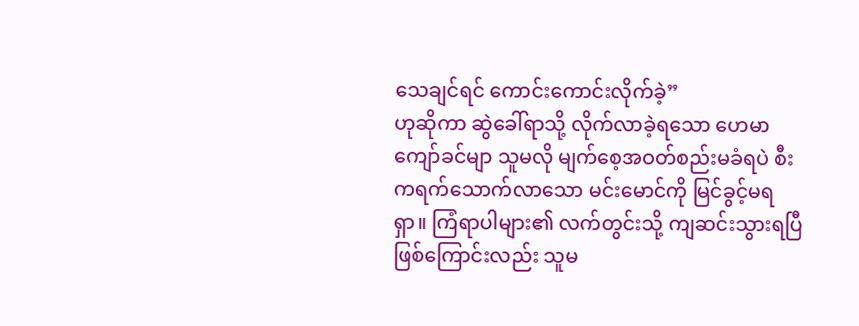သေချင်ရင် ကောင်းကောင်းလိုက်ခဲ့”
ဟုဆိုကာ ဆွဲခေါ်ရာသို့ လိုက်လာခဲ့ရသော ဟေမာကျော်ခင်မျာ သူမလို မျက်စေ့အဝတ်စည်းမခံရပဲ စီးကရက်သောက်လာသော မင်းမောင်ကို မြင်ခွင့်မရရှာ။ ကြံရာပါများ၏ လက်တွင်းသို့ ကျဆင်းသွားရပြီ ဖြစ်ကြောင်းလည်း သူမ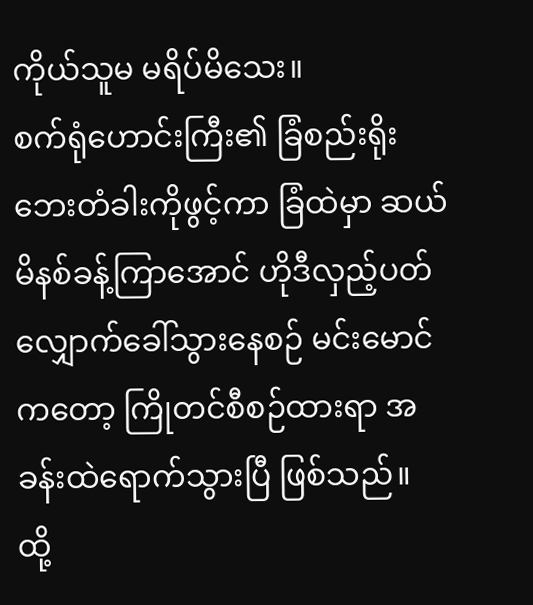ကိုယ်သူမ မရိပ်မိသေး။
စက်ရုံဟောင်းကြီး၏ ခြံစည်းရိုး ဘေးတံခါးကိုဖွင့်ကာ ခြံထဲမှာ ဆယ်မိနစ်ခန့်ကြာအောင် ဟိုဒီလှည့်ပတ် လျှောက်ခေါ်သွားနေစဉ် မင်းမောင်ကတော့ ကြိုတင်စီစဉ်ထားရာ အခန်းထဲရောက်သွားပြီ ဖြစ်သည်။ ထို့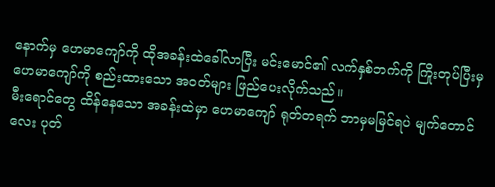နောက်မှ ဟေမာကျော်ကို ထိုအခန်းထဲခေါ်လာပြီး မင်းမောင်၏ လက်နှစ်ဘက်ကို ကြိုးတုပ်ပြီးမှ ဟေမာကျော်ကို စည်းထားသော အဝတ်များ ဖြည်ပေးလိုက်သည်။
မီးရောင်တွေ ထိန်နေသော အခန်းထဲမှာ ဟေမာကျော် ရုတ်တရက် ဘာမှမမြင်ရပဲ မျက်တောင်လေး ပုတ်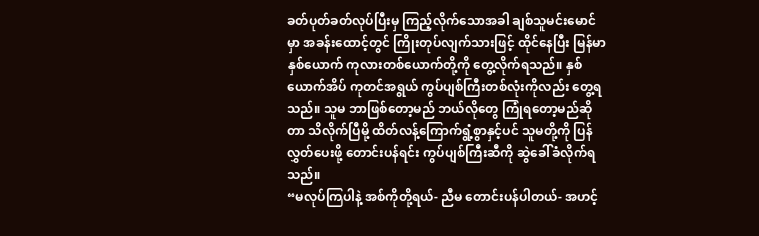ခတ်ပုတ်ခတ်လုပ်ပြီးမှ ကြည့်လိုက်သောအခါ ချစ်သူမင်းမောင်မှာ အခန်းထောင့်တွင် ကြိုးတုပ်လျက်သားဖြင့် ထိုင်နေပြီး မြန်မာနှစ်ယောက် ကုလားတစ်ယောက်တို့ကို တွေ့လိုက်ရသည်။ နှစ်ယောက်အိပ် ကုတင်အရွယ် ကွပ်ပျစ်ကြီးတစ်လုံးကိုလည်း တွေ့ရသည်။ သူမ ဘာဖြစ်တော့မည် ဘယ်လိုတွေ ကြုံရတော့မည်ဆိုတာ သိလိုက်ပြီမို့ ထိတ်လန့်ကြောက်ရွံ့စွာနှင့်ပင် သူမတို့ကို ပြန်လွှတ်ပေးဖို့ တောင်းပန်ရင်း ကွပ်ပျစ်ကြီးဆီကို ဆွဲခေါ်ခံလိုက်ရသည်။
“မလုပ်ကြပါနဲ့ အစ်ကိုတို့ရယ်- ညီမ တောင်းပန်ပါတယ်- အဟင့်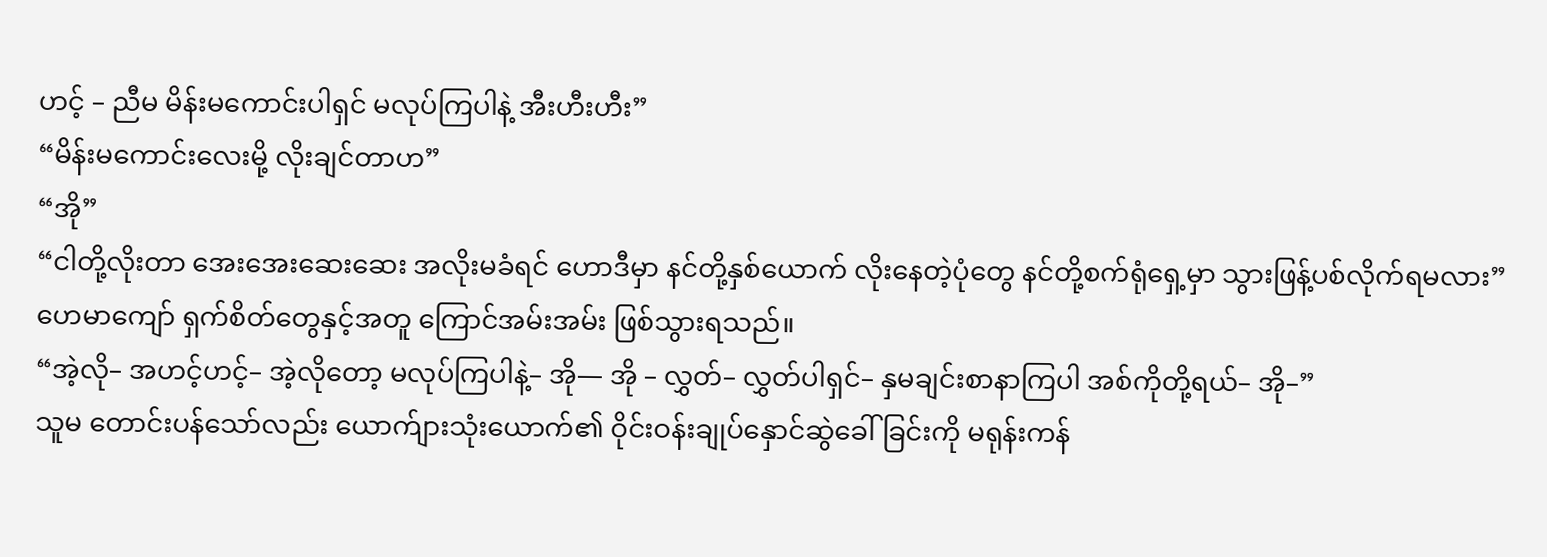ဟင့် – ညီမ မိန်းမကောင်းပါရှင် မလုပ်ကြပါနဲ့ အီးဟီးဟီး”
“မိန်းမကောင်းလေးမို့ လိုးချင်တာဟ”
“အို”
“ငါတို့လိုးတာ အေးအေးဆေးဆေး အလိုးမခံရင် ဟောဒီမှာ နင်တို့နှစ်ယောက် လိုးနေတဲ့ပုံတွေ နင်တို့စက်ရုံရှေ့မှာ သွားဖြန့်ပစ်လိုက်ရမလား”
ဟေမာကျော် ရှက်စိတ်တွေနှင့်အတူ ကြောင်အမ်းအမ်း ဖြစ်သွားရသည်။
“အဲ့လို– အဟင့်ဟင့်– အဲ့လိုတော့ မလုပ်ကြပါနဲ့– အို— အို – လွှတ်– လွှတ်ပါရှင်– နှမချင်းစာနာကြပါ အစ်ကိုတို့ရယ်– အို–”
သူမ တောင်းပန်သော်လည်း ယောက်ျားသုံးယောက်၏ ဝိုင်းဝန်းချုပ်နှောင်ဆွဲခေါ်ခြင်းကို မရုန်းကန်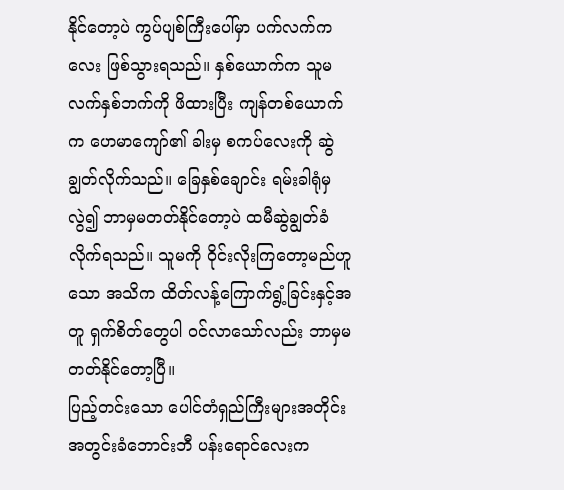နိုင်တော့ပဲ ကွပ်ပျစ်ကြီးပေါ်မှာ ပက်လက်ကလေး ဖြစ်သွားရသည်။ နှစ်ယောက်က သူမလက်နှစ်ဘက်ကို ဖိထားပြီး ကျန်တစ်ယောက်က ဟေမာကျော်၏ ခါးမှ စကပ်လေးကို ဆွဲချွတ်လိုက်သည်။ ခြေနှစ်ချောင်း ရမ်းခါရုံမှလွဲ၍ ဘာမှမတတ်နိုင်တော့ပဲ ထမီဆွဲချွတ်ခံလိုက်ရသည်။ သူမကို ဝိုင်းလိုးကြတော့မည်ဟူသော အသိက ထိတ်လန့်ကြောက်ရွံ့ခြင်းနှင့်အတူ ရှက်စိတ်တွေပါ ဝင်လာသော်လည်း ဘာမှမတတ်နိုင်တော့ပြီ။
ပြည့်တင်းသော ပေါင်တံရှည်ကြီးများအတိုင်း အတွင်းခံဘောင်းဘီ ပန်းရောင်လေးက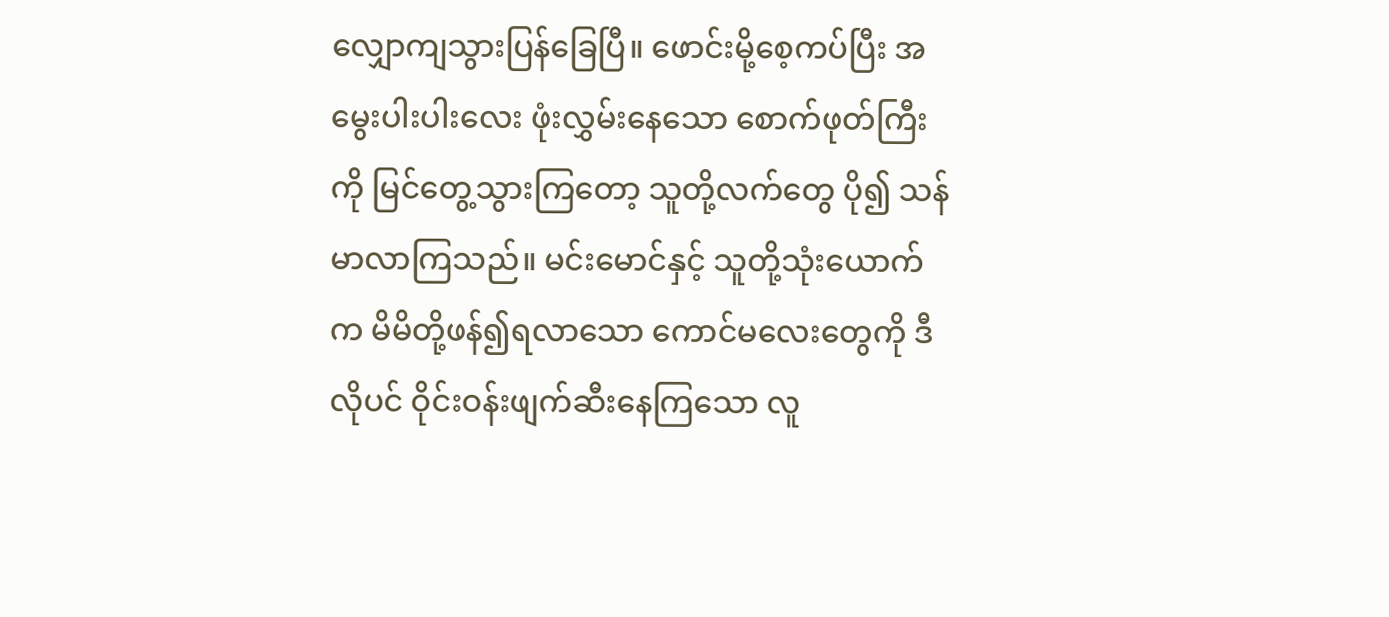လျှောကျသွားပြန်ခြေပြီ။ ဖောင်းမို့စေ့ကပ်ပြီး အမွေးပါးပါးလေး ဖုံးလွှမ်းနေသော စောက်ဖုတ်ကြီးကို မြင်တွေ့သွားကြတော့ သူတို့လက်တွေ ပို၍ သန်မာလာကြသည်။ မင်းမောင်နှင့် သူတို့သုံးယောက်က မိမိတို့ဖန်၍ရလာသော ကောင်မလေးတွေကို ဒီလိုပင် ဝိုင်းဝန်းဖျက်ဆီးနေကြသော လူ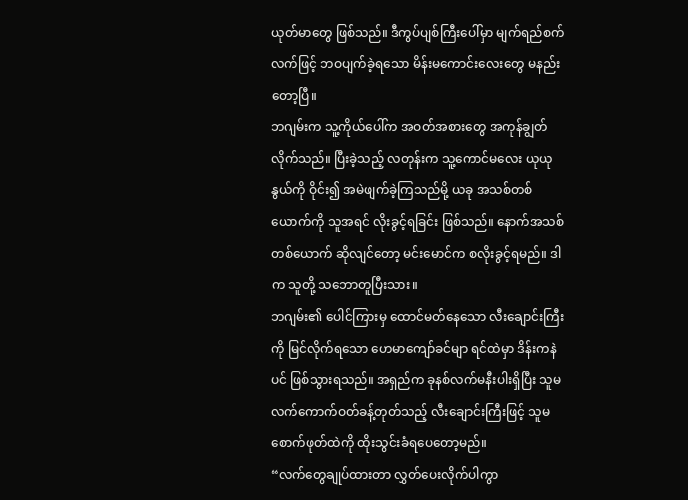ယုတ်မာတွေ ဖြစ်သည်။ ဒီကွပ်ပျစ်ကြီးပေါ်မှာ မျက်ရည်စက်လက်ဖြင့် ဘဝပျက်ခဲ့ရသော မိန်းမကောင်းလေးတွေ မနည်းတော့ပြီ။
ဘဂျမ်းက သူ့ကိုယ်ပေါ်က အဝတ်အစားတွေ အကုန်ချွတ်လိုက်သည်။ ပြီးခဲ့သည့် လတုန်းက သူ့ကောင်မလေး ယုယုနွယ်ကို ဝိုင်း၍ အမဲဖျက်ခဲ့ကြသည်မို့ ယခု အသစ်တစ်ယောက်ကို သူအရင် လိုးခွင့်ရခြင်း ဖြစ်သည်။ နောက်အသစ်တစ်ယောက် ဆိုလျင်တော့ မင်းမောင်က စလိုးခွင့်ရမည်။ ဒါက သူတို့ သဘောတူပြီးသား။
ဘဂျမ်း၏ ပေါင်ကြားမှ ထောင်မတ်နေသော လီးချောင်းကြီးကို မြင်လိုက်ရသော ဟေမာကျော်ခင်မျာ ရင်ထဲမှာ ဒိန်းကနဲပင် ဖြစ်သွားရသည်။ အရှည်က ခုနစ်လက်မနီးပါးရှိပြီး သူမ လက်ကောက်ဝတ်ခန့်တုတ်သည့် လီးချောင်းကြီးဖြင့် သူမ စောက်ဖုတ်ထဲကို ထိုးသွင်းခံရပေတော့မည်။
“လက်တွေချုပ်ထားတာ လွှတ်ပေးလိုက်ပါကွာ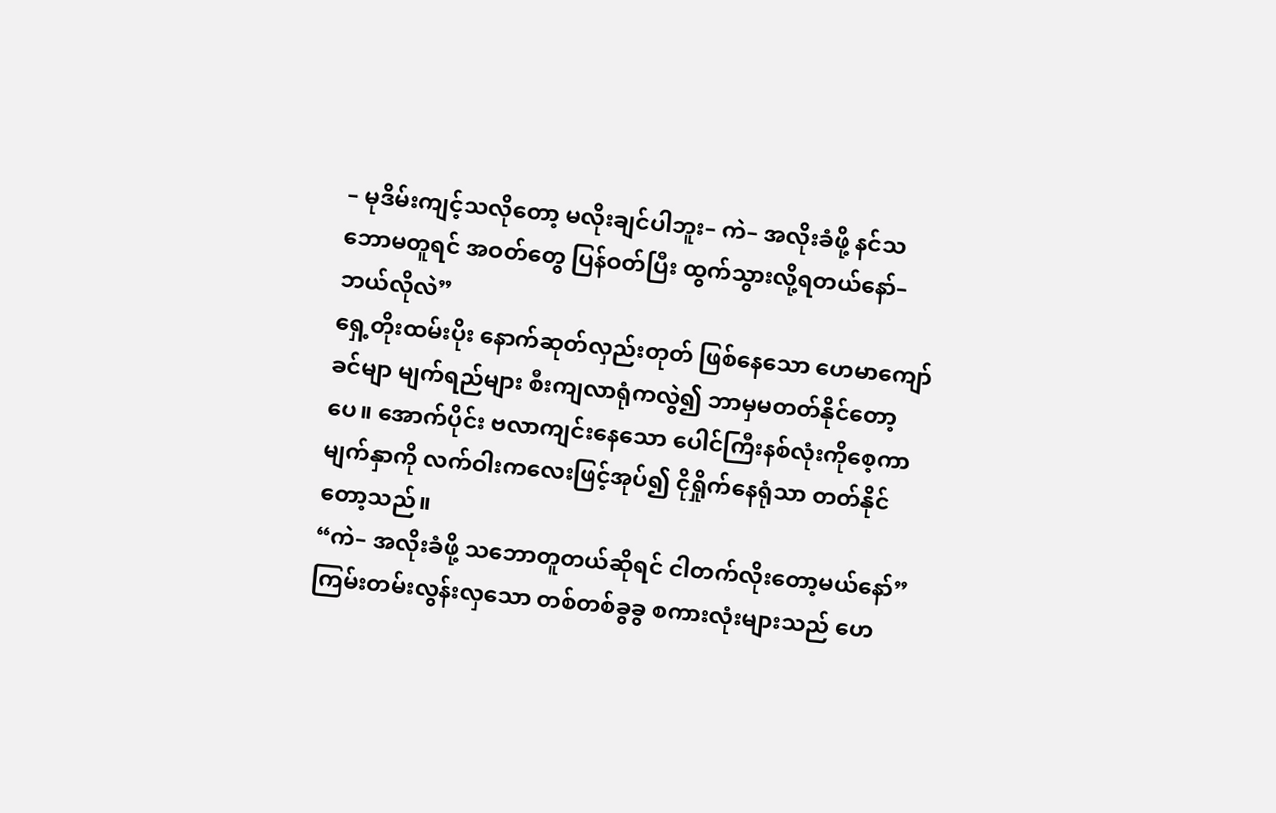– မုဒိမ်းကျင့်သလိုတော့ မလိုးချင်ပါဘူး– ကဲ– အလိုးခံဖို့ နင်သဘောမတူရင် အဝတ်တွေ ပြန်ဝတ်ပြီး ထွက်သွားလို့ရတယ်နော်– ဘယ်လိုလဲ”
ရှေ့တိုးထမ်းပိုး နောက်ဆုတ်လှည်းတုတ် ဖြစ်နေသော ဟေမာကျော်ခင်မျာ မျက်ရည်များ စီးကျလာရုံကလွဲ၍ ဘာမှမတတ်နိုင်တော့ပေ။ အောက်ပိုင်း ဗလာကျင်းနေသော ပေါင်ကြီးနစ်လုံးကိုစေ့ကာ မျက်နှာကို လက်ဝါးကလေးဖြင့်အုပ်၍ ငိုရှိုက်နေရုံသာ တတ်နိုင်တော့သည်။
“ကဲ– အလိုးခံဖို့ သဘောတူတယ်ဆိုရင် ငါတက်လိုးတော့မယ်နော်”
ကြမ်းတမ်းလွန်းလှသော တစ်တစ်ခွခွ စကားလုံးများသည် ဟေ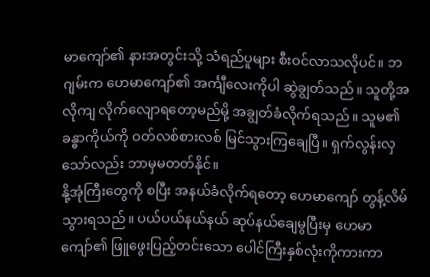မာကျော်၏ နားအတွင်းသို့ သံရည်ပူများ စီးဝင်လာသလိုပင်။ ဘဂျမ်းက ဟေမာကျော်၏ အင်္ကျီလေးကိုပါ ဆွဲချွတ်သည်။ သူတို့အလိုကျ လိုက်လျောရတော့မည်မို့ အချွတ်ခံလိုက်ရသည်။ သူမ၏ ခန္ဓာကိုယ်ကို ဝတ်လစ်စားလစ် မြင်သွားကြချေပြီ။ ရှက်လွန်းလှသော်လည်း ဘာမှမတတ်နိုင်။
နို့အုံကြီးတွေကို စပြီး အနယ်ခံလိုက်ရတော့ ဟေမာကျော် တွန့်လိမ်သွားရသည်။ ပယ်ပယ်နယ်နယ် ဆုပ်နယ်ချေမွပြီးမှ ဟေမာကျော်၏ ဖြူဖွေးပြည့်တင်းသော ပေါင်ကြီးနှစ်လုံးကိုကားကာ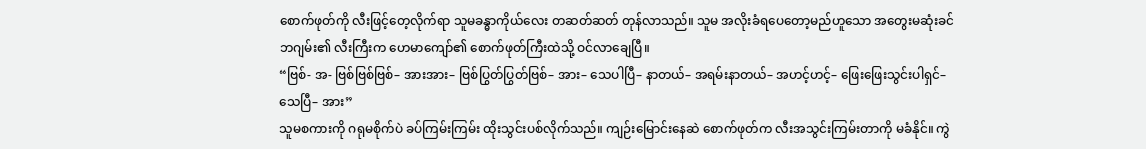စောက်ဖုတ်ကို လီးဖြင့်တေ့လိုက်ရာ သူမခန္ဓာကိုယ်လေး တဆတ်ဆတ် တုန်လာသည်။ သူမ အလိုးခံရပေတော့မည်ဟူသော အတွေးမဆုံးခင် ဘဂျမ်း၏ လီးကြီးက ဟေမာကျော်၏ စောက်ဖုတ်ကြီးထဲသို့ ဝင်လာချေပြီ။
“ဗြစ်- အ- ဗြစ်ဗြစ်ဗြစ်– အားအား– ဗြစ်ပြွတ်ပြွတ်ဗြစ်– အား– သေပါပြီ– နာတယ်– အရမ်းနာတယ်– အဟင့်ဟင့်– ဖြေးဖြေးသွင်းပါရှင်– သေပြီ– အား”
သူမစကားကို ဂရုမစိုက်ပဲ ခပ်ကြမ်းကြမ်း ထိုးသွင်းပစ်လိုက်သည်။ ကျဉ်းမြောင်းနေဆဲ စောက်ဖုတ်က လီးအသွင်းကြမ်းတာကို မခံနိုင်။ ကွဲ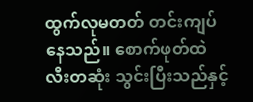ထွက်လုမတတ် တင်းကျပ်နေသည်။ စောက်ဖုတ်ထဲ လီးတဆုံး သွင်းပြီးသည်နှင့်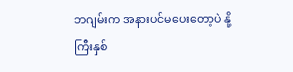ဘဂျမ်းက အနားပင်မပေးတော့ပဲ နို့ကြီးနှစ်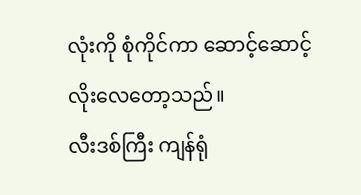လုံးကို စုံကိုင်ကာ ဆောင့်ဆောင့်လိုးလေတော့သည်။
လီးဒစ်ကြီး ကျန်ရုံ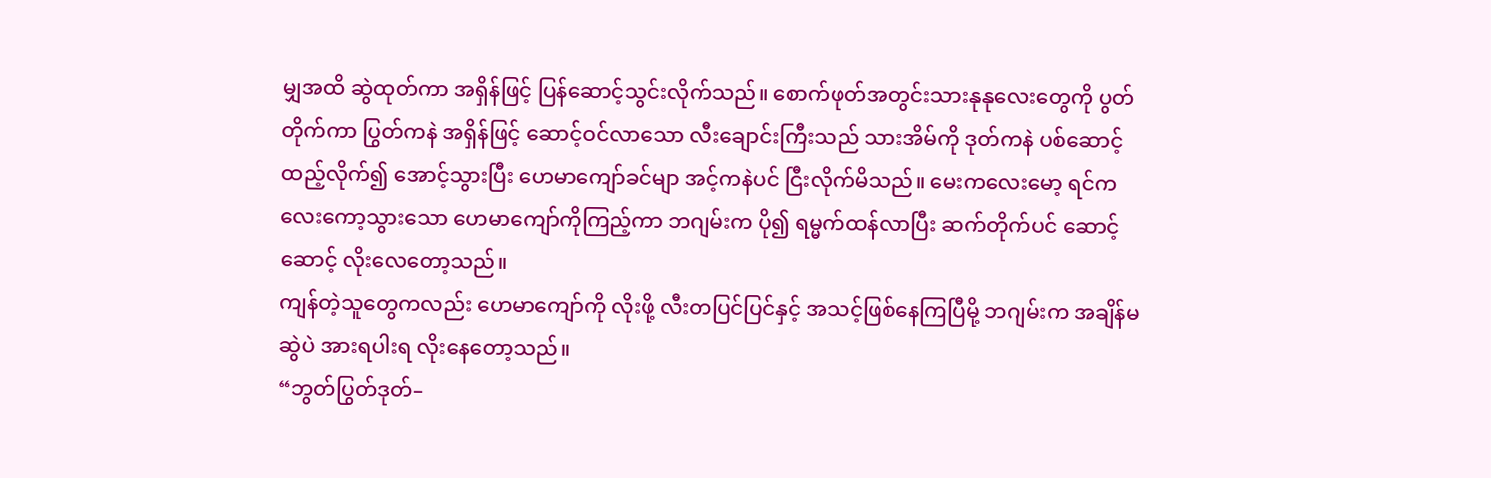မျှအထိ ဆွဲထုတ်ကာ အရှိန်ဖြင့် ပြန်ဆောင့်သွင်းလိုက်သည်။ စောက်ဖုတ်အတွင်းသားနုနုလေးတွေကို ပွတ်တိုက်ကာ ပြွတ်ကနဲ အရှိန်ဖြင့် ဆောင့်ဝင်လာသော လီးချောင်းကြီးသည် သားအိမ်ကို ဒုတ်ကနဲ ပစ်ဆောင့်ထည့်လိုက်၍ အောင့်သွားပြီး ဟေမာကျော်ခင်မျာ အင့်ကနဲပင် ငြီးလိုက်မိသည်။ မေးကလေးမော့ ရင်ကလေးကော့သွားသော ဟေမာကျော်ကိုကြည့်ကာ ဘဂျမ်းက ပို၍ ရမ္မက်ထန်လာပြီး ဆက်တိုက်ပင် ဆောင့်ဆောင့် လိုးလေတော့သည်။
ကျန်တဲ့သူတွေကလည်း ဟေမာကျော်ကို လိုးဖို့ လီးတပြင်ပြင်နှင့် အသင့်ဖြစ်နေကြပြီမို့ ဘဂျမ်းက အချိန်မဆွဲပဲ အားရပါးရ လိုးနေတော့သည်။
“ဘွတ်ပြွတ်ဒုတ်–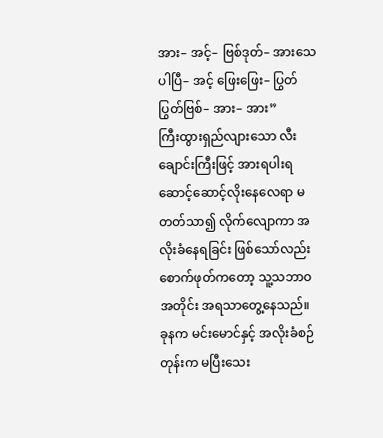အား– အင့်– ဗြစ်ဒုတ်– အားသေပါပြီ– အင့် ဖြေးဖြေး– ပြွတ်ပြွတ်ဗြစ်– အား– အား”
ကြီးထွားရှည်လျားသော လီးချောင်းကြီးဖြင့် အားရပါးရ ဆောင့်ဆောင့်လိုးနေလေရာ မတတ်သာ၍ လိုက်လျောကာ အလိုးခံနေရခြင်း ဖြစ်သော်လည်း စောက်ဖုတ်ကတော့ သူ့သဘာဝအတိုင်း အရသာတွေ့နေသည်။ ခုနက မင်းမောင်နှင့် အလိုးခံစဉ်တုန်းက မပြီးသေး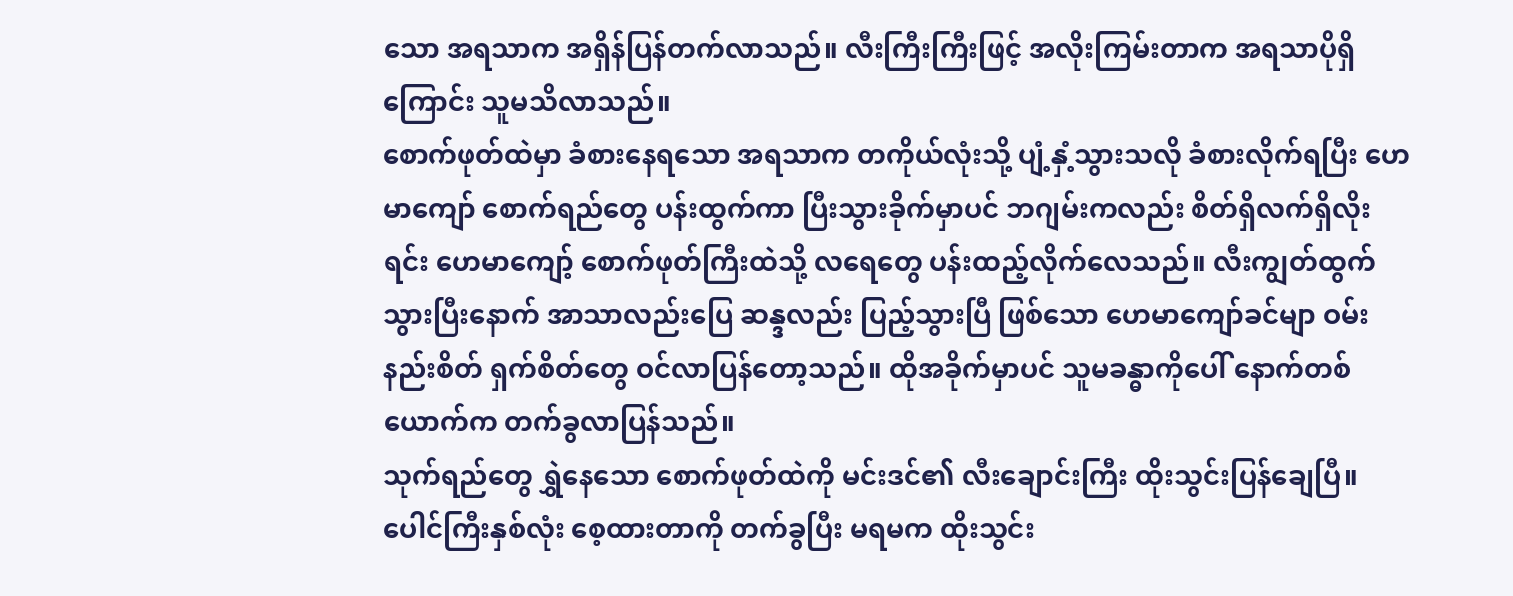သော အရသာက အရှိန်ပြန်တက်လာသည်။ လီးကြီးကြီးဖြင့် အလိုးကြမ်းတာက အရသာပိုရှိကြောင်း သူမသိလာသည်။
စောက်ဖုတ်ထဲမှာ ခံစားနေရသော အရသာက တကိုယ်လုံးသို့ ပျံ့နှံ့သွားသလို ခံစားလိုက်ရပြီး ဟေမာကျော် စောက်ရည်တွေ ပန်းထွက်ကာ ပြီးသွားခိုက်မှာပင် ဘဂျမ်းကလည်း စိတ်ရှိလက်ရှိလိုးရင်း ဟေမာကျော့် စောက်ဖုတ်ကြီးထဲသို့ လရေတွေ ပန်းထည့်လိုက်လေသည်။ လီးကျွတ်ထွက်သွားပြီးနောက် အာသာလည်းပြေ ဆန္ဒလည်း ပြည့်သွားပြီ ဖြစ်သော ဟေမာကျော်ခင်မျာ ဝမ်းနည်းစိတ် ရှက်စိတ်တွေ ဝင်လာပြန်တော့သည်။ ထိုအခိုက်မှာပင် သူမခန္ဓာကိုပေါ် နောက်တစ်ယောက်က တက်ခွလာပြန်သည်။
သုက်ရည်တွေ ရွှဲနေသော စောက်ဖုတ်ထဲကို မင်းဒင်၏ လီးချောင်းကြီး ထိုးသွင်းပြန်ချေပြီ။ ပေါင်ကြီးနှစ်လုံး စေ့ထားတာကို တက်ခွပြီး မရမက ထိုးသွင်း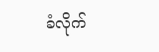ခံလိုက်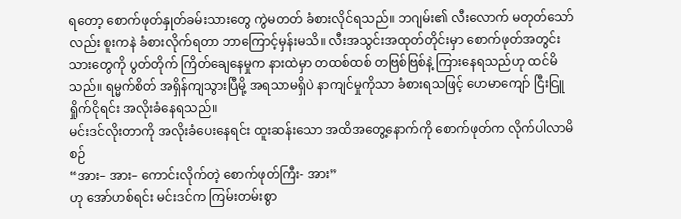ရတော့ စောက်ဖုတ်နှုတ်ခမ်းသားတွေ ကွဲမတတ် ခံစားလိုင်ရသည်။ ဘဂျမ်း၏ လီးလောက် မတုတ်သော်လည်း စူးကနဲ ခံစားလိုက်ရတာ ဘာကြောင့်မှန်းမသိ။ လီးအသွင်းအထုတ်တိုင်းမှာ စောက်ဖုတ်အတွင်းသားတွေကို ပွတ်တိုက် ကြိတ်ချေနေမှုက နားထဲမှာ တထစ်ထစ် တဗြစ်ဗြစ်နဲ့ ကြားနေရသည်ဟု ထင်မိသည်။ ရမ္မက်စိတ် အရှိန်ကျသွားပြီမို့ အရသာမရှိပဲ နာကျင်မှုကိုသာ ခံစားရသဖြင့် ဟေမာကျော် ငြီးငြူရှိုက်ငိုရင်း အလိုးခံနေရသည်။
မင်းဒင်လိုးတာကို အလိုးခံပေးနေရင်း ထူးဆန်းသော အထိအတွေ့နောက်ကို စောက်ဖုတ်က လိုက်ပါလာမိစဉ်
“အား– အား– ကောင်းလိုက်တဲ့ စောက်ဖုတ်ကြီး- အား”
ဟု အော်ဟစ်ရင်း မင်းဒင်က ကြမ်းတမ်းစွာ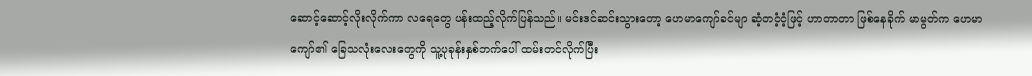ဆောင့်ဆောင့်လိုးလိုက်ကာ လရေတွေ ပန်းထည့်လိုက်ပြန်သည်။ မင်းဒင်ဆင်းသွားတော့ ဟေမာကျော်ခင်မျာ ဆံ့တငံ့ငံ့ဖြင့် ဟာတာတာ ဖြစ်နေခိုက် မာမွတ်က ဟေမာကျော်၏ ခြေသလုံးလေးတွေကို သူ့ပုခုန်းနှစ်ဘက်ပေါ် ထမ်းတင်လိုက်ပြီး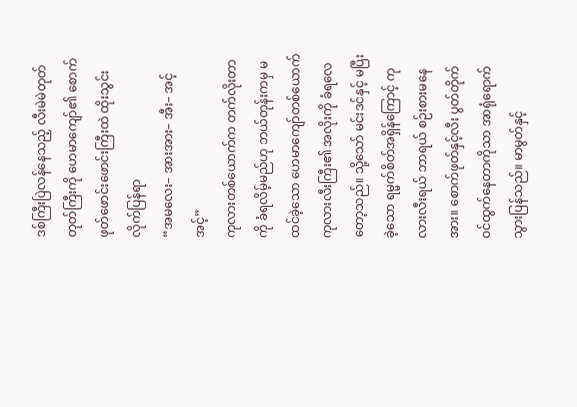ဒစ်ကြီးပြဲလန်နေသည့် လီးမဲမဲတုတ်တုတ်ကြီးကို ဟေမာကျော်၏ စောက်ဖုတ်ဖောင်းဖောင်းကြီးထဲ ထိုးသွင်းလိုက်ပြန်ရာ
“အမလေး– အားအား– အီး– အင့်အင့်”
ကုလားတစ်ယောက်က တက်လိုးတာကို ခံရလိမ့်မည်ဟု ဘယ်တုန်းကမှ မထင်ခဲ့သော ဟေမာကျော်တစ်ယောက် ကုလားလီးကြီး၏ အလိုးကို ခံရလေတော့သည်။ သို့သော် မင်းဒင်နှင့် မပြီးခဲ့သော ရမ္မက်စိတ်အရှိန်ကြောင့် ကုလားလီးရယ် ဘာရယ် စဉ်းစားမနေအား။ စောက်ဖုတ်နှင့်လီး ပွတ်တိုက်ဝင်ထွက်နေတာကိုသာ အာရုံရောက်သွားပြန်သည်။ မာမွတ်နှင့်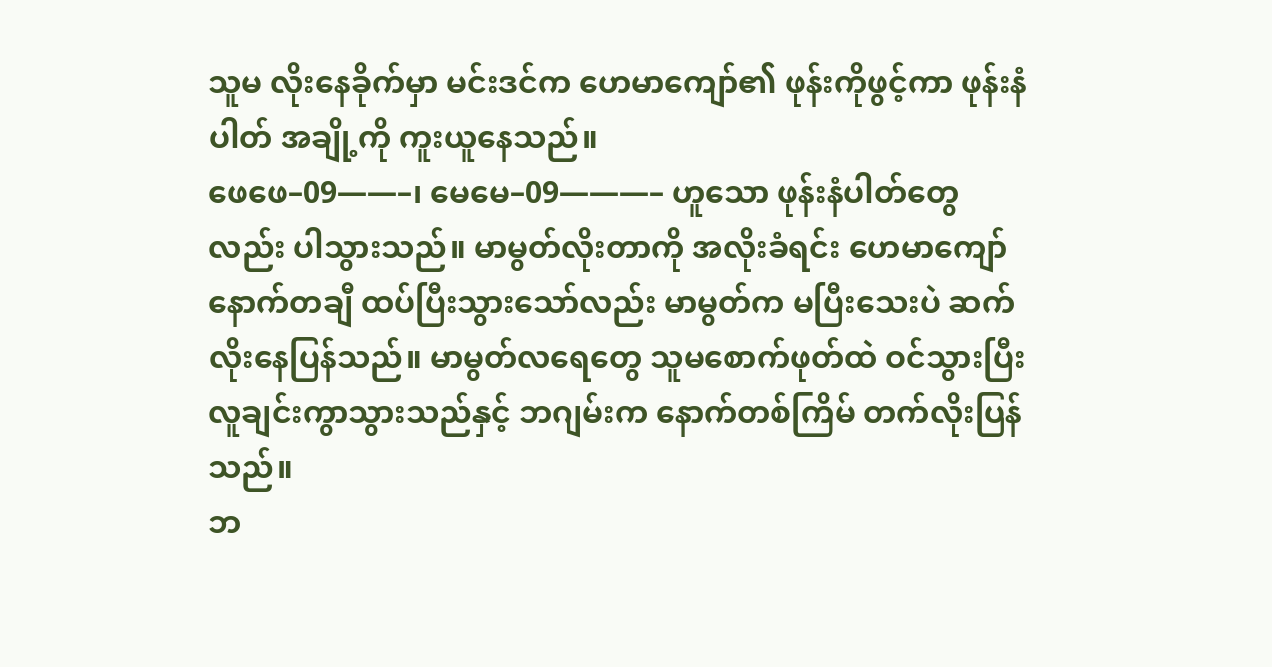သူမ လိုးနေခိုက်မှာ မင်းဒင်က ဟေမာကျော်၏ ဖုန်းကိုဖွင့်ကာ ဖုန်းနံပါတ် အချို့ကို ကူးယူနေသည်။
ဖေဖေ–09——–၊ မေမေ–09———– ဟူသော ဖုန်းနံပါတ်တွေလည်း ပါသွားသည်။ မာမွတ်လိုးတာကို အလိုးခံရင်း ဟေမာကျော် နောက်တချီ ထပ်ပြီးသွားသော်လည်း မာမွတ်က မပြီးသေးပဲ ဆက်လိုးနေပြန်သည်။ မာမွတ်လရေတွေ သူမစောက်ဖုတ်ထဲ ဝင်သွားပြီး လူချင်းကွာသွားသည်နှင့် ဘဂျမ်းက နောက်တစ်ကြိမ် တက်လိုးပြန်သည်။
ဘ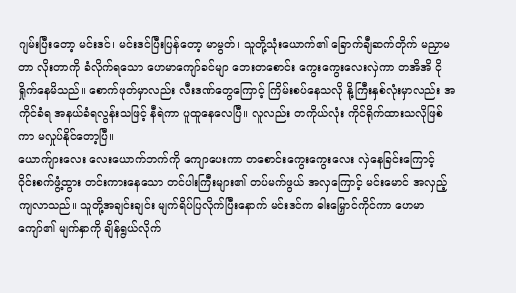ဂျမ်းပြီးတော့ မင်းဒင်၊ မင်းဒင်ပြီးပြန်တော့ မာမွတ်၊ သူတို့သုံးယောက်၏ ခြောက်ချီဆက်တိုက် မညှာမတာ လိုးတာကို ခံလိုက်ရသော ဟေမာကျော်ခင်မျာ ဘေးတစောင်း ကွေးကွေးလေးလှဲကာ တအိအိ ငိုရှိုက်နေမိသည်။ စောက်ဖုတ်မှာလည်း လီးဒဏ်တွေကြောင့် ကြိမ်းစပ်နေသလို နို့ကြီးနှစ်လုံးမှာလည်း အကိုင်ခံရ အနယ်ခံရလွန်းသဖြင့် နီရဲကာ ပူထူနေလေပြီ။ လူလည်း တကိုယ်လုံး ကိုင်ရိုက်ထားသလိုဖြစ်ကာ မလှုပ်နိုင်တော့ပြီ။
ယောက်ျားလေး လေးယောက်ဘက်ကို ကျောပေးကာ တစောင်းကွေးကွေးလေး လှဲနေခြင်းကြောင့် ဝိုင်းစက်ဖွံ့ထွား တင်းကားနေသော တင်ပါးကြီးများ၏ တပ်မက်ဖွယ် အလှကြောင့် မင်းမောင် အလှည့်ကျလာသည်။ သူတို့အချင်းချင်း မျက်ရိပ်ပြလိုက်ပြီးနောက် မင်းဒင်က ဓါးမြှောင်ကိုင်ကာ ဟေမာကျော်၏ မျက်နှာကို ချိန်ရွယ်လိုက်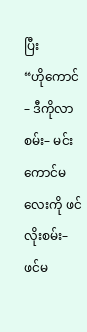ပြီး
“ဟိုကောင်– ဒီကိုလာစမ်း– မင်းကောင်မလေးကို ဖင်လိုးစမ်း– ဖင်မ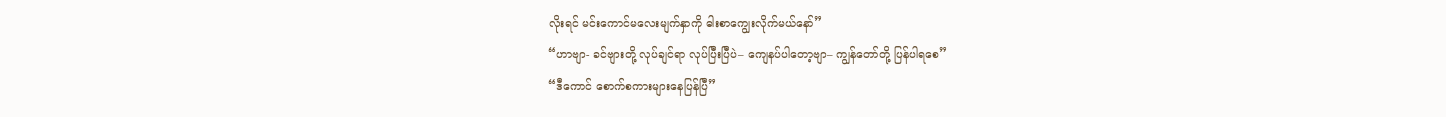လိုးရင် မင်းကောင်မလေးမျက်နှာကို ဓါးစာကျွေးလိုက်မယ်နော်”
“ဟာဗျာ- ခင်ဗျားတို့ လုပ်ချင်ရာ လုပ်ပြီးပြီပဲ– ကျေနပ်ပါတော့ဗျာ– ကျွန်တော်တို့ ပြန်ပါရစေ”
“ဒီကောင် စောက်စကားများနေပြန်ပြီ”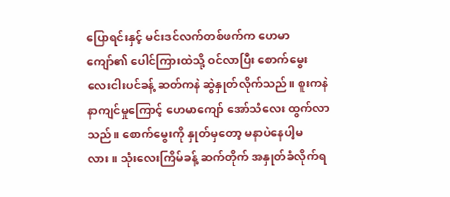ပြောရင်းနှင့် မင်းဒင်လက်တစ်ဖက်က ဟေမာကျော်၏ ပေါင်ကြားထဲသို့ ဝင်လာပြီး စောက်မွေး လေးငါးပင်ခန့် ဆတ်ကနဲ ဆွဲနှုတ်လိုက်သည်။ စူးကနဲ နာကျင်မှုကြောင့် ဟေမာကျော် အော်သံလေး ထွက်လာသည်။ စောက်မွေးကို နှုတ်မှတော့ မနာပဲနေပါ့မလား။ သုံးလေးကြိမ်ခန့် ဆက်တိုက် အနှုတ်ခံလိုက်ရ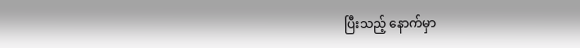ပြီးသည့် နောက်မှာ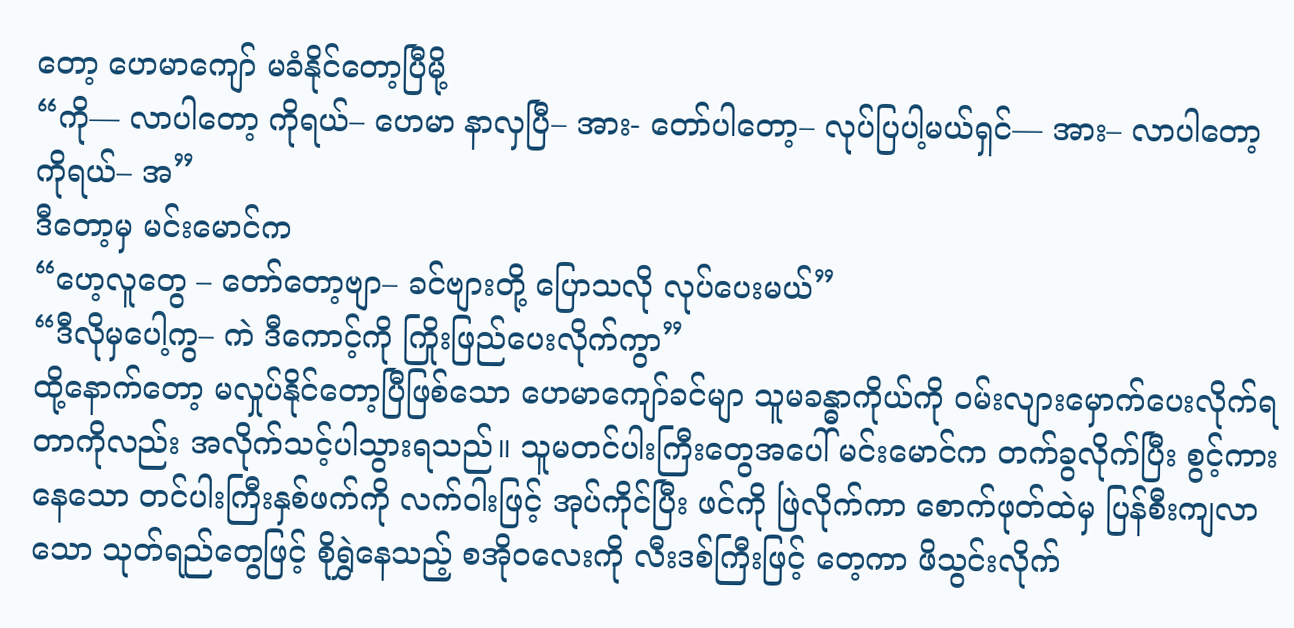တော့ ဟေမာကျော် မခံနိုင်တော့ပြီမို့
“ကို— လာပါတော့ ကိုရယ်– ဟေမာ နာလှပြီ– အား- တော်ပါတော့– လုပ်ပြပါ့မယ်ရှင်— အား– လာပါတော့ ကိုရယ်– အ”
ဒီတော့မှ မင်းမောင်က
“ဟေ့လူတွေ – တော်တော့ဗျာ– ခင်ဗျားတို့ ပြောသလို လုပ်ပေးမယ်”
“ဒီလိုမှပေါ့ကွ– ကဲ ဒီကောင့်ကို ကြိုးဖြည်ပေးလိုက်ကွာ”
ထို့နောက်တော့ မလှုပ်နိုင်တော့ပြီဖြစ်သော ဟေမာကျော်ခင်မျာ သူမခန္ဓာကိုယ်ကို ဝမ်းလျားမှောက်ပေးလိုက်ရတာကိုလည်း အလိုက်သင့်ပါသွားရသည်။ သူမတင်ပါးကြီးတွေအပေါ် မင်းမောင်က တက်ခွလိုက်ပြီး စွင့်ကားနေသော တင်ပါးကြီးနှစ်ဖက်ကို လက်ဝါးဖြင့် အုပ်ကိုင်ပြီး ဖင်ကို ဖြဲလိုက်ကာ စောက်ဖုတ်ထဲမှ ပြန်စီးကျလာသော သုတ်ရည်တွေဖြင့် စိုရွှဲနေသည့် စအိုဝလေးကို လီးဒစ်ကြီးဖြင့် တေ့ကာ ဖိသွင်းလိုက်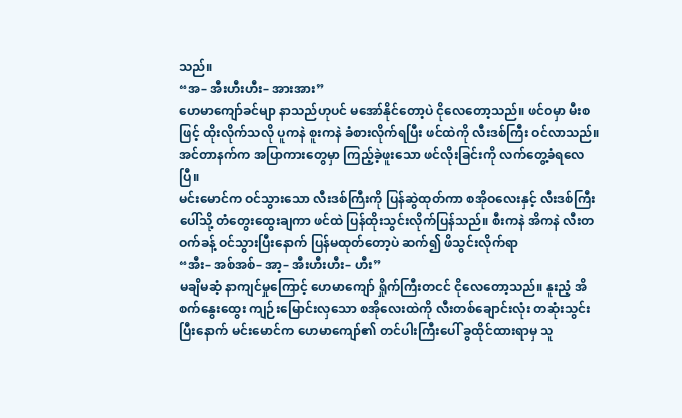သည်။
“အ– အီးဟီးဟီး– အားအား”
ဟေမာကျော်ခင်မျာ နာသည်ဟုပင် မအော်နိုင်တော့ပဲ ငိုလေတော့သည်။ ဖင်ဝမှာ မီးစဖြင့် ထိုးလိုက်သလို ပူကနဲ စူးကနဲ ခံစားလိုက်ရပြီး ဖင်ထဲကို လီးဒစ်ကြီး ဝင်လာသည်။ အင်တာနက်က အပြာကားတွေမှာ ကြည့်ခဲ့ဖူးသော ဖင်လိုးခြင်းကို လက်တွေ့ခံရလေပြီ။
မင်းမောင်က ဝင်သွားသော လီးဒစ်ကြီးကို ပြန်ဆွဲထုတ်ကာ စအိုဝလေးနှင့် လီးဒစ်ကြီးပေါ်သို့ တံတွေးထွေးချကာ ဖင်ထဲ ပြန်ထိုးသွင်းလိုက်ပြန်သည်။ စီးကနဲ အိကနဲ လီးတဝက်ခန့် ဝင်သွားပြီးနောက် ပြန်မထုတ်တော့ပဲ ဆက်၍ ဖိသွင်းလိုက်ရာ
“အီး– အစ်အစ်– အာ့– အီးဟီးဟီး– ဟီး”
မချိမဆံ့ နာကျင်မှုကြောင့် ဟေမာကျော် ရှိုက်ကြီးတငင် ငိုလေတော့သည်။ နူးညံ့ အိစက်နွေးထွေး ကျဉ်းမြောင်းလှသော စအိုလေးထဲကို လီးတစ်ချောင်းလုံး တဆုံးသွင်းပြီးနောက် မင်းမောင်က ဟေမာကျော်၏ တင်ပါးကြီးပေါ် ခွထိုင်ထားရာမှ သူ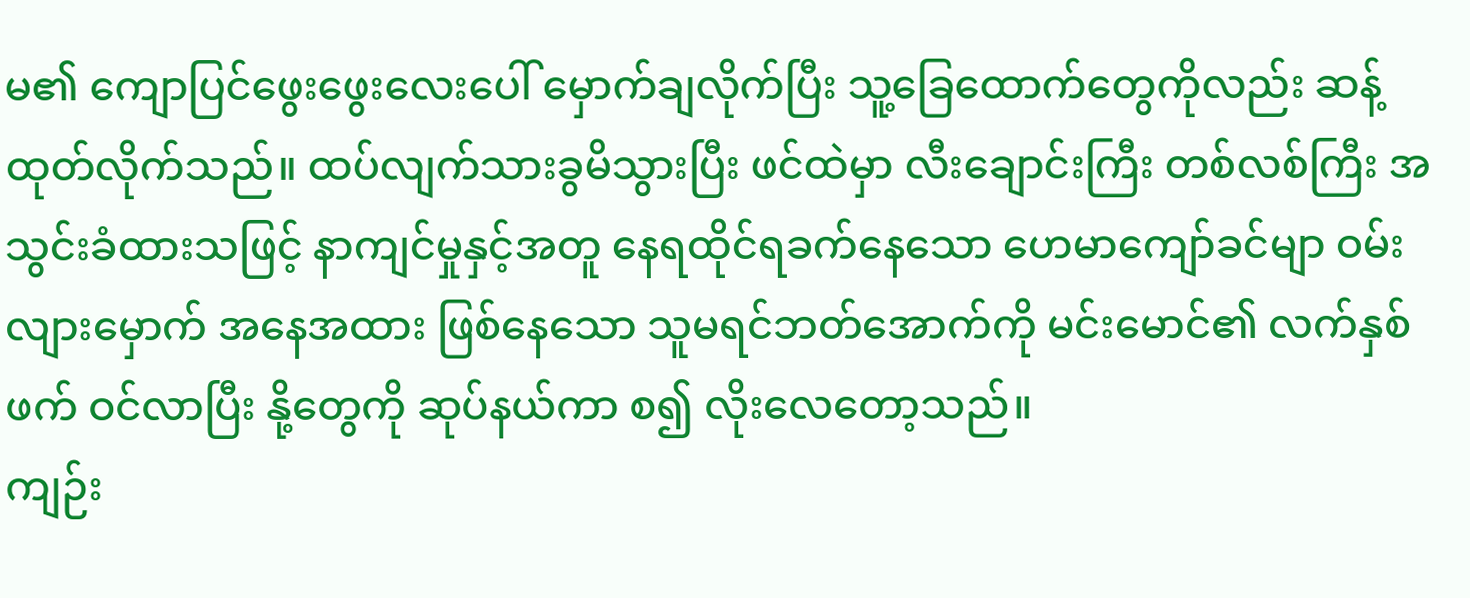မ၏ ကျောပြင်ဖွေးဖွေးလေးပေါ် မှောက်ချလိုက်ပြီး သူ့ခြေထောက်တွေကိုလည်း ဆန့်ထုတ်လိုက်သည်။ ထပ်လျက်သားခွမိသွားပြီး ဖင်ထဲမှာ လီးချောင်းကြီး တစ်လစ်ကြီး အသွင်းခံထားသဖြင့် နာကျင်မှုနှင့်အတူ နေရထိုင်ရခက်နေသော ဟေမာကျော်ခင်မျာ ဝမ်းလျားမှောက် အနေအထား ဖြစ်နေသော သူမရင်ဘတ်အောက်ကို မင်းမောင်၏ လက်နှစ်ဖက် ဝင်လာပြီး နို့တွေကို ဆုပ်နယ်ကာ စ၍ လိုးလေတော့သည်။
ကျဉ်း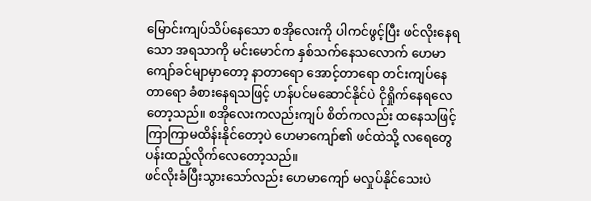မြောင်းကျပ်သိပ်နေသော စအိုလေးကို ပါကင်ဖွင့်ပြီး ဖင်လိုးနေရသော အရသာကို မင်းမောင်က နှစ်သက်နေသလောက် ဟေမာကျော်ခင်မျာမှာတော့ နာတာရော အောင့်တာရော တင်းကျပ်နေတာရော ခံစားနေရသဖြင့် ဟန်ပင်မဆောင်နိုင်ပဲ ငိုရှိုက်နေရလေတော့သည်။ စအိုလေးကလည်းကျပ် စိတ်ကလည်း ထနေသဖြင့် ကြာကြာမထိန်းနိုင်တော့ပဲ ဟေမာကျော်၏ ဖင်ထဲသို့ လရေတွေ ပန်းထည့်လိုက်လေတော့သည်။
ဖင်လိုးခံပြီးသွားသော်လည်း ဟေမာကျော် မလှုပ်နိုင်သေးပဲ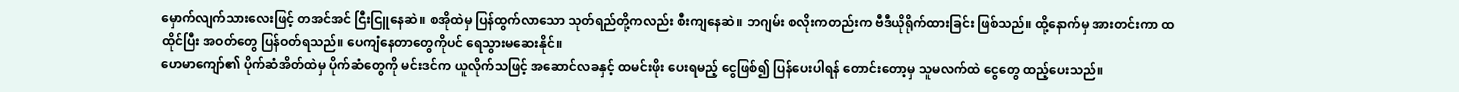မှောက်လျက်သားလေးဖြင့် တအင်အင် ငြီးငြူနေဆဲ။ စအိုထဲမှ ပြန်ထွက်လာသော သုတ်ရည်တို့ကလည်း စီးကျနေဆဲ။ ဘဂျမ်း စလိုးကတည်းက ဗီဒီယိုရိုက်ထားခြင်း ဖြစ်သည်။ ထို့နောက်မှ အားတင်းကာ ထထိုင်ပြီး အဝတ်တွေ ပြန်ဝတ်ရသည်။ ပေကျံနေတာတွေကိုပင် ရေသွားမဆေးနိုင်။
ဟေမာကျော်၏ ပိုက်ဆံအိတ်ထဲမှ ပိုက်ဆံတွေကို မင်းဒင်က ယူလိုက်သဖြင့် အဆောင်လခနှင့် ထမင်းဖိုး ပေးရမည့် ငွေဖြစ်၍ ပြန်ပေးပါရန် တောင်းတော့မှ သူမလက်ထဲ ငွေတွေ ထည့်ပေးသည်။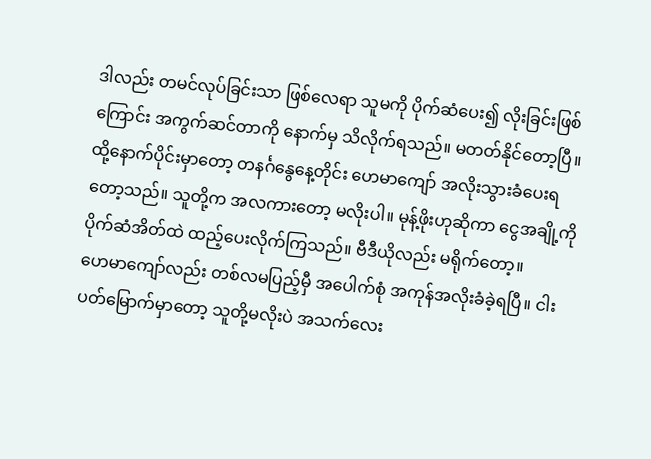ဒါလည်း တမင်လုပ်ခြင်းသာ ဖြစ်လေရာ သူမကို ပိုက်ဆံပေး၍ လိုးခြင်းဖြစ်ကြောင်း အကွက်ဆင်တာကို နောက်မှ သိလိုက်ရသည်။ မတတ်နိုင်တော့ပြီ။
ထို့နောက်ပိုင်းမှာတော့ တနင်္ဂနွေနေ့တိုင်း ဟေမာကျော် အလိုးသွားခံပေးရတော့သည်။ သူတို့က အလကားတော့ မလိုးပါ။ မုန့်ဖိုးဟုဆိုကာ ငွေအချို့ကို ပိုက်ဆံအိတ်ထဲ ထည့်ပေးလိုက်ကြသည်။ ဗီဒီယိုလည်း မရိုက်တော့။
ဟေမာကျော်လည်း တစ်လမပြည့်မှီ အပေါက်စုံ အကုန်အလိုးခံခဲ့ရပြီ။ ငါးပတ်မြောက်မှာတော့ သူတို့မလိုးပဲ အသက်လေး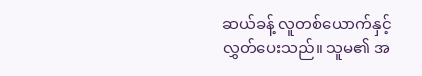ဆယ်ခန့် လူတစ်ယောက်နှင့် လွှတ်ပေးသည်။ သူမ၏ အ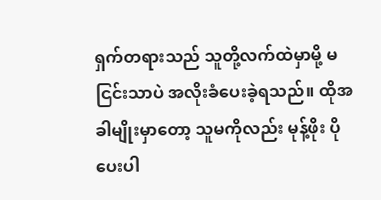ရှက်တရားသည် သူတို့လက်ထဲမှာမို့ မငြင်းသာပဲ အလိုးခံပေးခဲ့ရသည်။ ထိုအခါမျိုးမှာတော့ သူမကိုလည်း မုန့်ဖိုး ပိုပေးပါ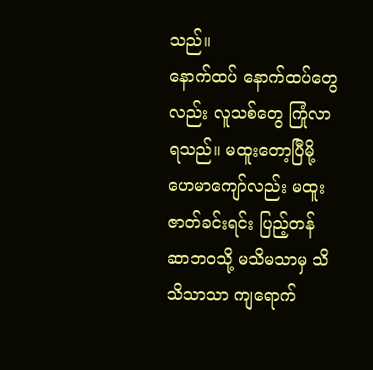သည်။
နောက်ထပ် နောက်ထပ်တွေလည်း လူသစ်တွေ ကြုံလာရသည်။ မထူးတော့ပြီမို့ ဟေမာကျော်လည်း မထူးဇာတ်ခင်းရင်း ပြည့်တန်ဆာဘဝသို့ မသိမသာမှ သိသိသာသာ ကျရောက်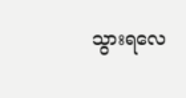သွားရလေ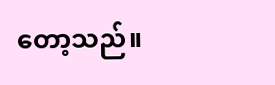တော့သည်။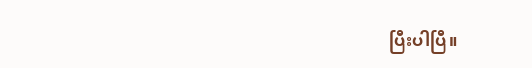ပြီးပါပြီ။